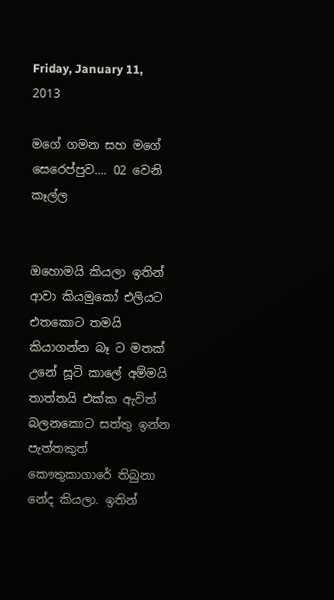Friday, January 11, 2013

මගේ ගමන සහ මගේ සෙරෙප්පුව.... 02 වෙනි කෑල්ල


ඔහොමයි කියලා ඉතින් ආවා කියමුකෝ එලියට එතකොට තමයි කියාගන්න බෑ ට මතක් උනේ සූටි කාලේ අම්මයි තාත්තයි එක්ක ඇවිත් බලනකොට සත්තු ඉන්න පැත්තකුත් කෞතුකාගාරේ තිබුනා නේද කියලා. ඉතින්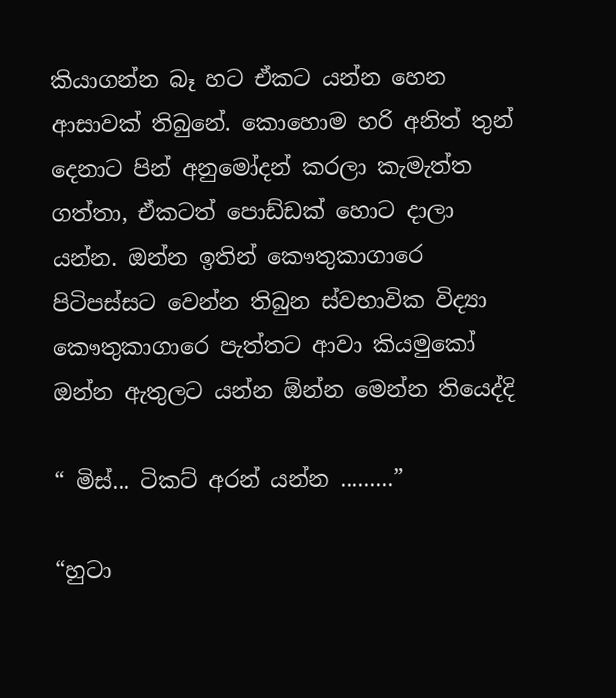කියාගන්න බෑ හට ඒකට යන්න හෙන ආසාවක් තිබුනේ. කොහොම හරි අනිත් තුන් දෙනාට පින් අනුමෝදන් කරලා කැමැත්ත ගත්තා, ඒකටත් පොඩ්ඩක් හොට දාලා යන්න. ඔන්න ඉතින් කෞතුකාගාරෙ පිටිපස්සට වෙන්න තිබුන ස්වභාවික විද්‍යා කෞතුකාගාරෙ පැත්තට ආවා කියමුකෝ ඔන්න ඇතුලට යන්න ඕන්න මෙන්න තියෙද්දි

“ මිස්... ටිකට් අරන් යන්න .........”

“හුටා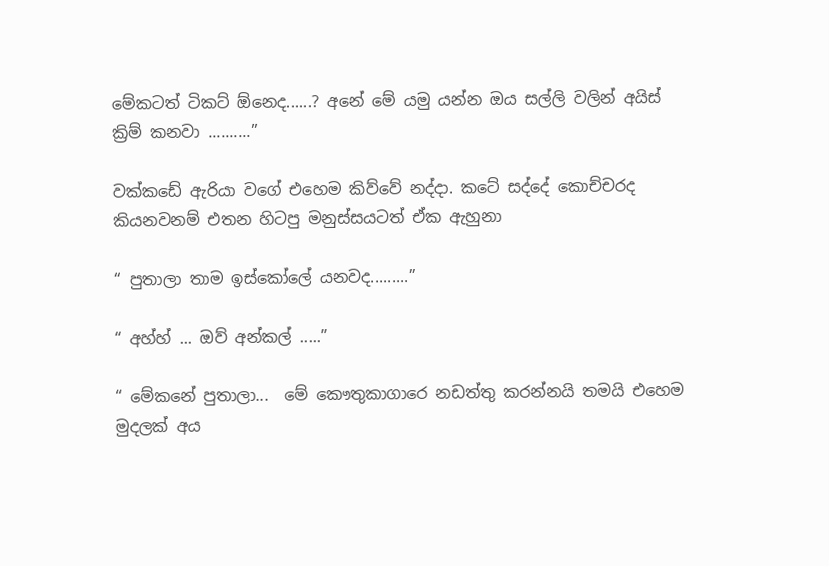මේකටත් ටිකට් ඕනෙද......? අනේ මේ යමු යන්න ඔය සල්ලි වලින් අයිස් ක්‍රිම් කනවා ..........”

වක්කඩේ ඇරියා වගේ එහෙම කිව්වේ නද්දා. කටේ සද්දේ කොච්චරද කියනවනම් එතන හිටපු මනුස්සයටත් ඒක ඇහුනා

“ පුතාලා තාම ඉස්කෝලේ යනවද.........”

“ අහ්හ් ... ඔව් අන්කල් .....”

“ මේකනේ පුතාලා...  මේ කෞතුකාගාරෙ නඩත්තු කරන්නයි තමයි එහෙම මුදලක් අය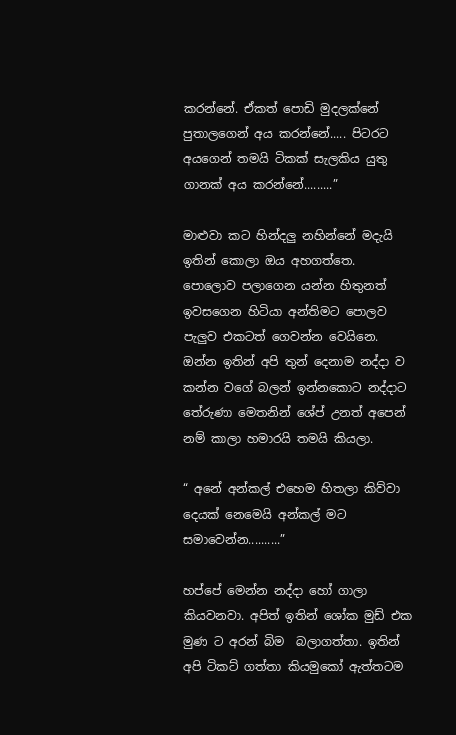කරන්නේ. ඒකත් පොඩි මුදලක්නේ පුතාලගෙන් අය කරන්නේ..... පිටරට අයගෙන් තමයි ටිකක් සැලකිය යුතු ගානක් අය කරන්නේ.........”

මාළුවා කට හින්දලු නහින්නේ මදැයි ඉතින් කොලා ඔය අහගත්තෙ. පොලොව පලාගෙන යන්න හිතුනත් ඉවසගෙන හිටියා අන්තිමට පොලව පැලුව එකටත් ගෙවන්න වෙයිනෙ. ඔන්න ඉතින් අපි තුන් දෙනාම නද්දා ව කන්න වගේ බලන් ඉන්නකොට නද්දාට තේරුණා මෙතනින් ශේප් උනත් අපෙන් නම් කාලා හමාරයි තමයි කියලා.

“ අනේ අන්කල් එහෙම හිතලා කිව්වා දෙයක් නෙමෙයි අන්කල් මට සමාවෙන්න..........”

හප්පේ මෙන්න නද්දා හෝ ගාලා කියවනවා. අපිත් ඉතින් ශෝක මුඩ් එක මුණ ට අරන් බිම  බලාගත්තා. ඉතින් අපි ටිකට් ගත්තා කියමුකෝ ඇත්තටම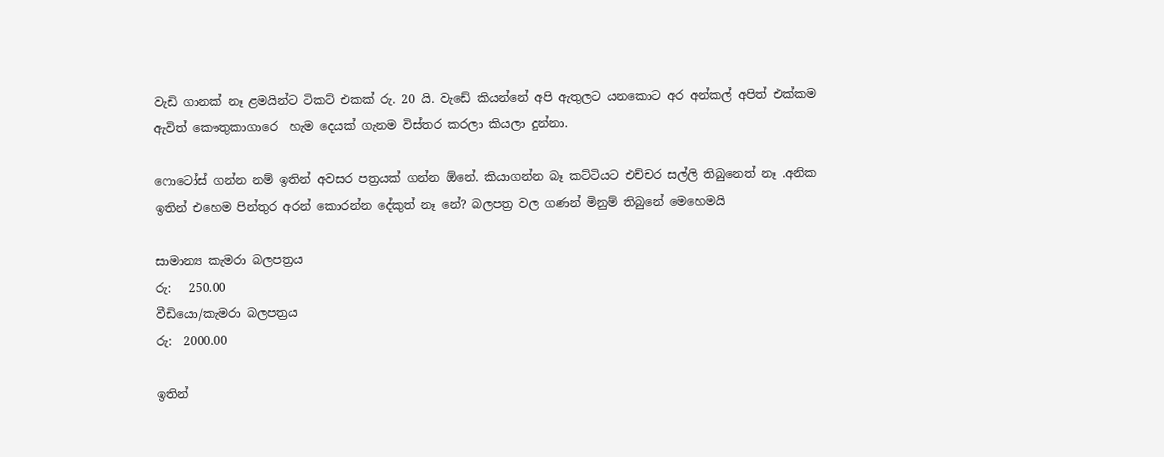වැඩි ගානක් නෑ ළමයින්ට ටිකට් එකක් රු. 20 යි. වැඩේ කියන්නේ අපි ඇතුලට යනකොට අර අන්කල් අපිත් එක්කම ඇවිත් කෞතුකාගාරෙ  හැම දෙයක් ගැනම විස්තර කරලා කියලා දුන්නා.

ෆොටෝස් ගන්න නම් ඉතින් අවසර පත්‍රයක් ගන්න ඕනේ. කියාගන්න බෑ කට්ටියට එච්චර සල්ලි තිබුනෙත් නෑ .අනික ඉතින් එහෙම පින්තුර අරන් කොරන්න දේකුත් නෑ නේ? බලපත්‍ර වල ගණන් මිනුම් තිබුනේ මෙහෙමයි

සාමාන්‍ය කැමරා බලපත්‍රය
රු:   250.00
වීඩි‍යො/කැමරා බලපත්‍රය
රු:  2000.00

ඉතින්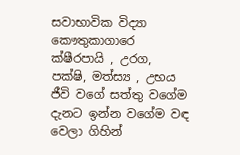සවාභාවික විද්‍යා කෞතුකාගාරෙ ක්ෂීරපායි , උරග, පක්ෂි, මත්ස්‍ය , උභය ජීවි වගේ සත්තු වගේම දැනට ඉන්න වගේම වඳ වෙලා ගිහින්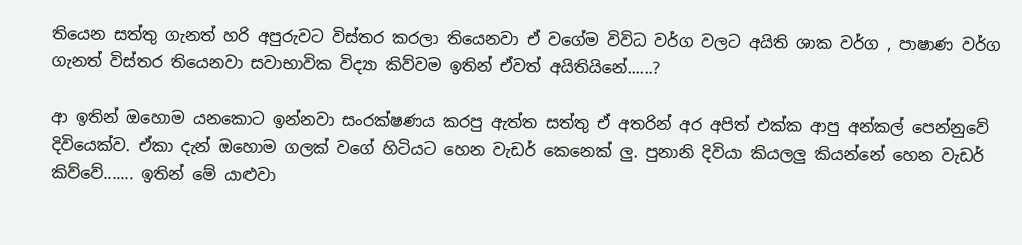තියෙන සත්තු ගැනත් හරි අපුරුවට විස්තර කරලා තියෙනවා ඒ වගේම විවිධ වර්ග වලට අයිති ශාක වර්ග , පාෂාණ වර්ග ගැනත් විස්තර තියෙනවා සවාභාවික විද්‍යා කිව්වම ඉතින් ඒවත් අයිතියිනේ......?

ආ ඉතින් ඔහොම යනකොට ඉන්නවා සංරක්ෂණය කරපු ඇත්ත සත්තු ඒ අතරින් අර අපිත් එක්ක ආපු අන්කල් පෙන්නුවේ දිවියෙක්ව. ඒකා දැන් ඔහොම ගලක් වගේ හිටියට හෙන වැඩර් කෙනෙක් ලු. පුනානි දිවියා කියලලු කියන්නේ හෙන වැඩර් කිව්වේ....... ඉතින් මේ යාළුවා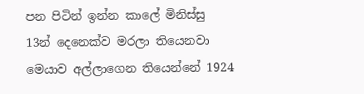පන පිටින් ඉන්න කාලේ මිනිස්සු 13න් දෙනෙක්ව මරලා තියෙනවා මෙයාව අල්ලාගෙන තියෙන්නේ 1924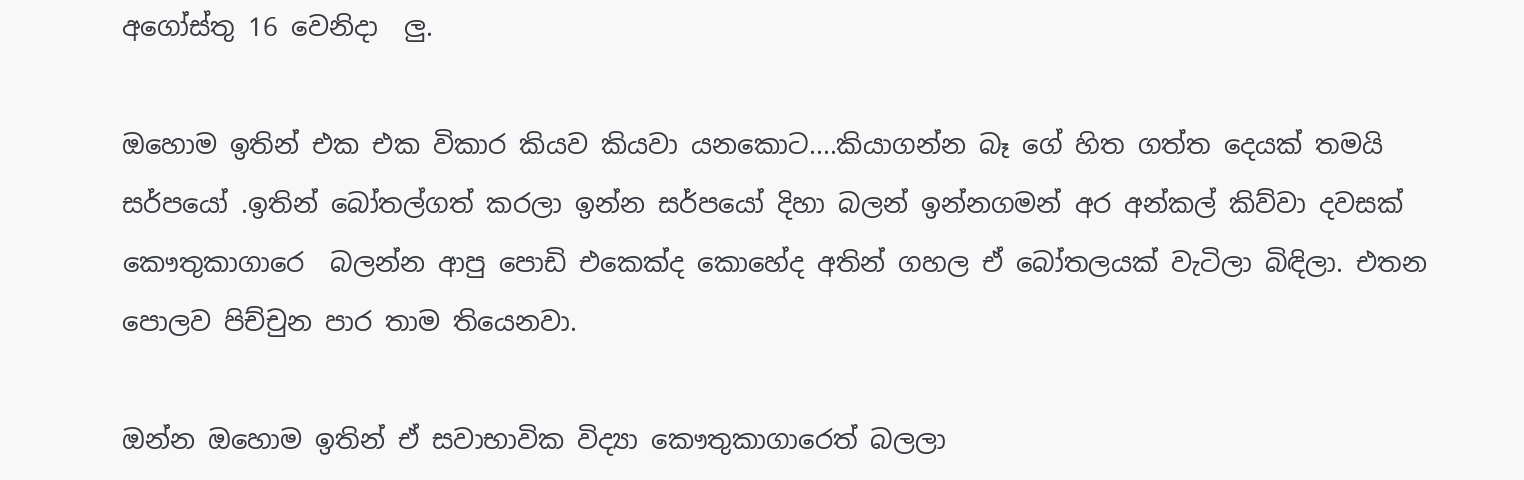අගෝස්තු 16 වෙනිදා  ලු.

ඔහොම ඉතින් එක එක විකාර කියව කියවා යනකොට....කියාගන්න බෑ ගේ හිත ගත්ත දෙයක් තමයි සර්පයෝ .ඉතින් බෝතල්ගත් කරලා ඉන්න සර්පයෝ දිහා බලන් ඉන්නගමන් අර අන්කල් කිව්වා දවසක් කෞතුකාගාරෙ  බලන්න ආපු පොඩි එකෙක්ද කොහේද අතින් ගහල ඒ බෝතලයක් වැටිලා බිඳිලා. එතන පොලව පිච්චුන පාර තාම තියෙනවා.

ඔන්න ඔහොම ඉතින් ඒ සවාභාවික විද්‍යා කෞතුකාගාරෙත් බලලා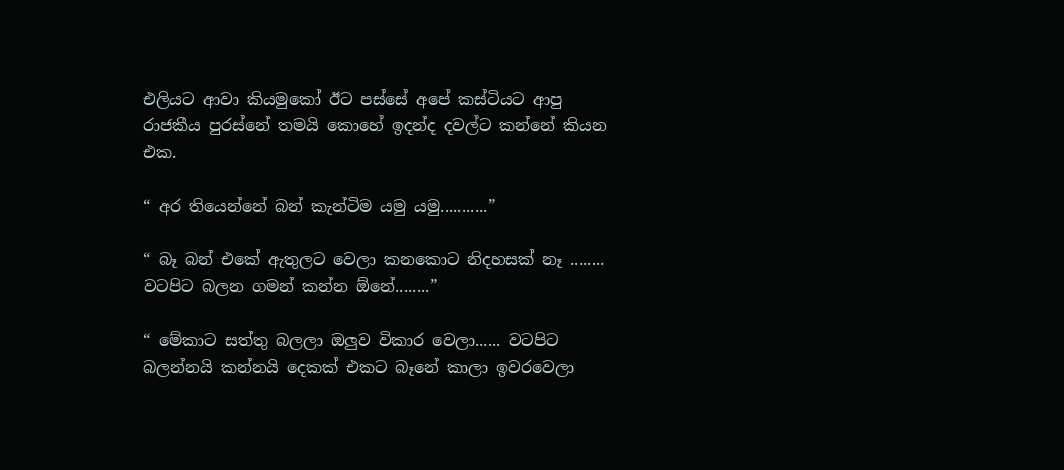එලියට ආවා කියමුකෝ ඊට පස්සේ අපේ කස්ටියට ආපු රාජකීය පුරස්නේ තමයි කොහේ ඉදන්ද දවල්ට කන්නේ කියන එක.

“ අර තියෙන්නේ බන් කැන්ටිම යමු යමු...........”

“ බෑ බන් එකේ ඇතුලට වෙලා කනකොට නිදහසක් නෑ ........ වටපිට බලන ගමන් කන්න ඕනේ........”

“ මේකාට සත්තු බලලා ඔලුව විකාර වෙලා...... වටපිට බලන්නයි කන්නයි දෙකක් එකට බෑනේ කාලා ඉවරවෙලා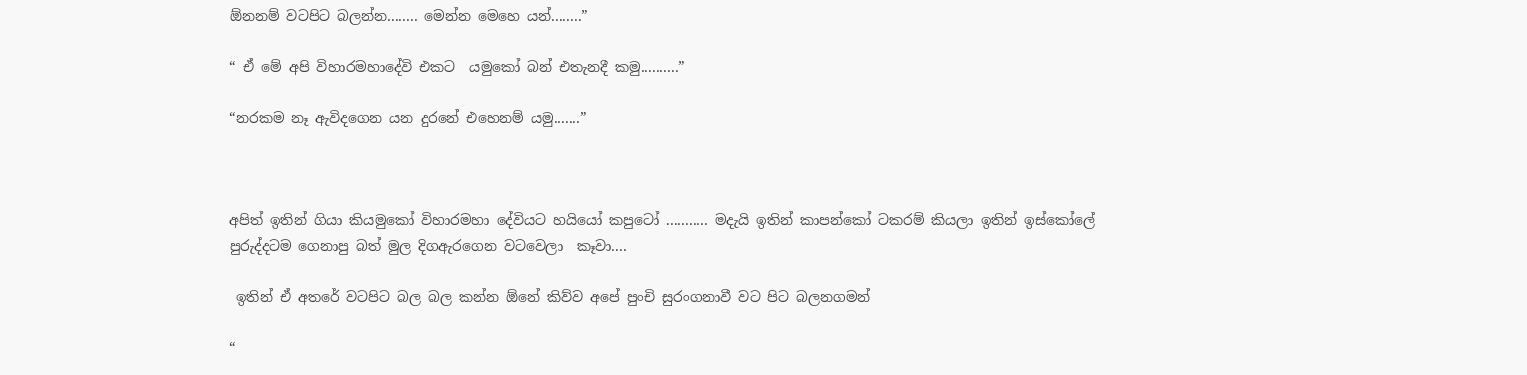ඕනනම් වටපිට බලන්න........ මෙන්න මෙහෙ යන්........”

“ ඒ මේ අපි විහාරමහාදේවි එකට  යමුකෝ බන් එතැනදී කමු..........”

“නරකම නෑ ඇවිදගෙන යන දුරනේ එහෙනම් යමු.......”



අපිත් ඉතින් ගියා කියමුකෝ විහාරමහා දේවියට හයියෝ කපුටෝ ........... මදැයි ඉතින් කාපන්කෝ ටකරම් කියලා ඉතින් ඉස්කෝලේ පුරුද්දටම ගෙනාපු බත් මුල දිගඇරගෙන වටවෙලා  කෑවා....

 ඉතින් ඒ අතරේ වටපිට බල බල කන්න ඕනේ කිව්ව අපේ පුංචි සුරංගනාවී වට පිට බලනගමන්

“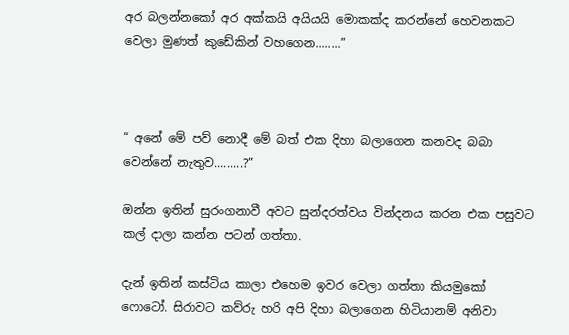අර බලන්නකෝ අර අක්කයි අයියයි මොකක්ද කරන්නේ හෙවනකට වෙලා මුණත් කුඩේකින් වහගෙන........”



“ අනේ මේ පව් නොදී මේ බත් එක දිහා බලාගෙන කනවද බබා වෙන්නේ නැතුව.........?”

ඔන්න ඉතින් සුරංගනාවී අවට සුන්දරත්වය වින්දනය කරන එක පසුවට කල් දාලා කන්න පටන් ගත්තා.

දැන් ඉතින් කස්ටිය කාලා එහෙම ඉවර වෙලා ගත්තා කියමුකෝ ෆොටෝ. සිරාවට කව්රු හරි අපි දිහා බලාගෙන හිටියානම් අනිවා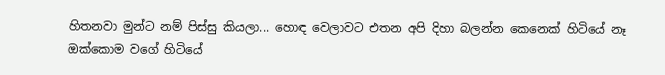හිතනවා මුන්ට නම් පිස්සු කියලා... හොඳ වෙලාවට එතන අපි දිහා බලන්න කෙනෙක් හිටියේ නෑ  ඔක්කොම වගේ හිටියේ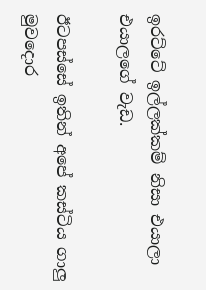ඉරට්ටේ ඉල්ලක්කම් නිසා එයාලා එයාලගේ වැඩ.

ඊටපස්සේ ඉතින් අපේ කස්ටිය ගාලු මුවදොර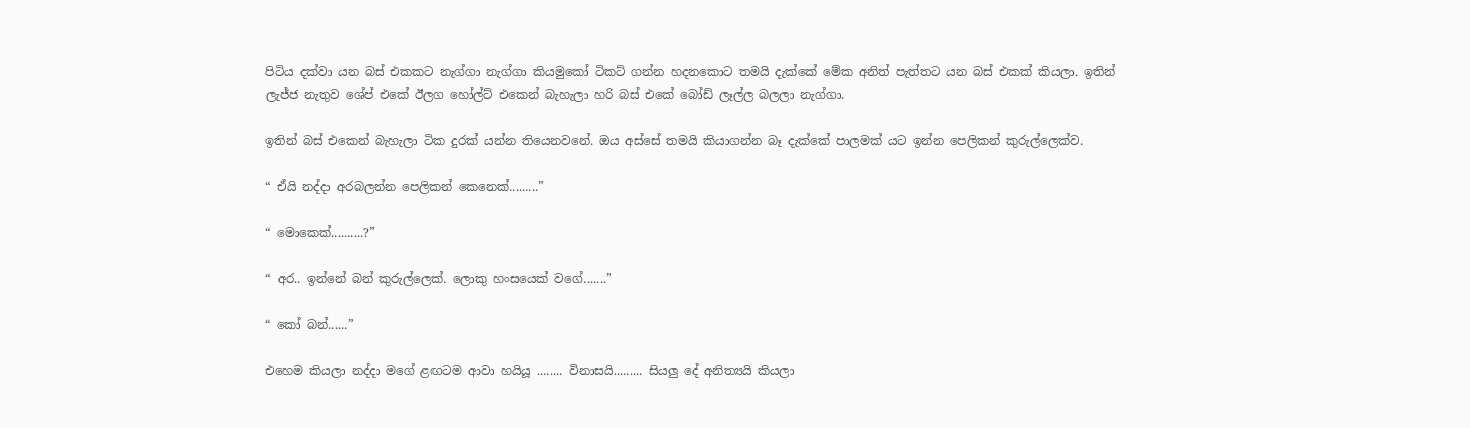පිටිය දක්වා යන බස් එකකට නැග්ගා නැග්ගා කියමුකෝ ටිකට් ගන්න හදනකොට තමයි දැක්කේ මේක අනිත් පැත්තට යන බස් එකක් කියලා. ඉතින් ලැජ්ජ නැතුව ශේප් එකේ ඊලග හෝල්ට් එකෙන් බැහැලා හරි බස් එකේ බෝඩ් ලෑල්ල බලලා නැග්ගා.

ඉතින් බස් එකෙන් බැහැලා ටික දුරක් යන්න තියෙනවනේ. ඔය අස්සේ තමයි කියාගන්න බෑ දැක්කේ පාලමක් යට ඉන්න පෙලිකන් කුරුල්ලෙක්ව.

“ ඒයි නද්දා අරබලන්න පෙලිකන් කෙනෙක්.........”

“ මොකෙක්..........?”

“ අර.. ඉන්නේ බන් කුරුල්ලෙක්. ලොකු හංසයෙක් වගේ.......”

“ කෝ බන්......”

එහෙම කියලා නද්දා මගේ ළඟටම ආවා හයියූ ........ විනාසයි......... සියලු දේ අනිත්‍යයි කියලා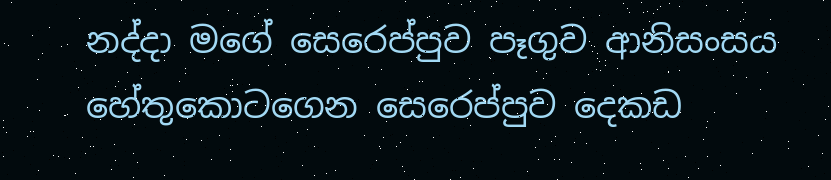නද්දා මගේ සෙරෙප්පුව පෑගුව ආනිසංසය හේතුකොටගෙන සෙරෙප්පුව දෙකඩ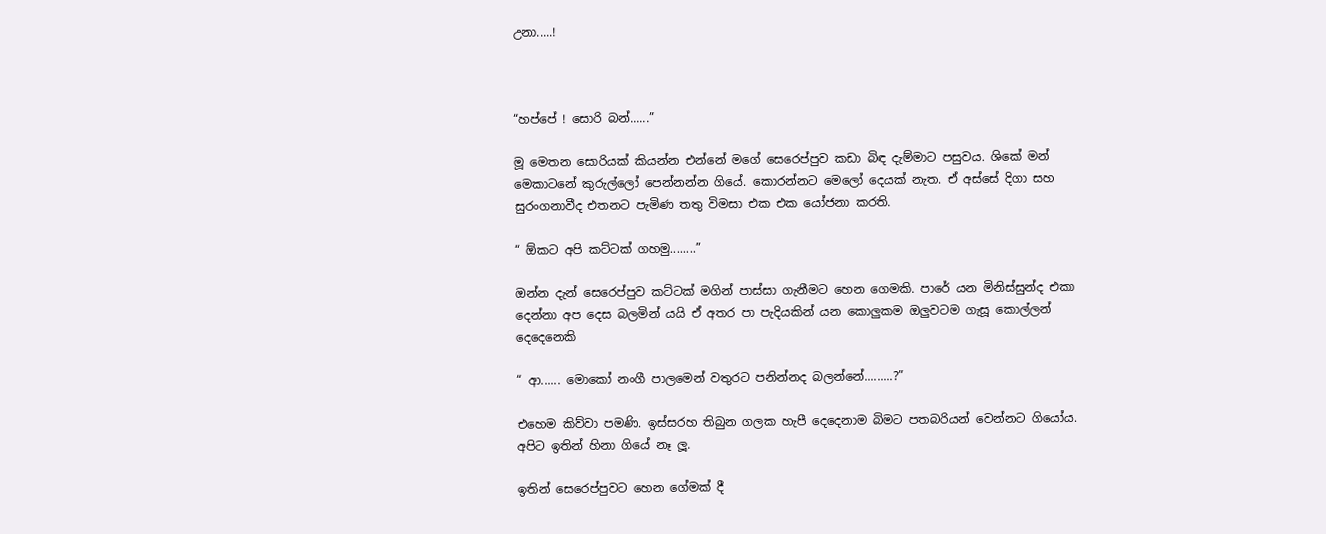උනා.....!



“හප්පේ ! සොරි බන්......”

මූ මෙතන සොරියක් කියන්න එන්නේ මගේ සෙරෙප්පුව කඩා බිඳ දැම්මාට පසුවය. ශිකේ මන් මෙකාටනේ කුරුල්ලෝ පෙන්නන්න ගියේ. කොරන්නට මෙලෝ දෙයක් නැත. ඒ අස්සේ දිගා සහ සුරංගනාවීද එතනට පැමිණ තතු විමසා එක එක යෝජනා කරති.

“ ඕකට අපි කට්ටක් ගහමු........”

ඔන්න දැන් සෙරෙප්පුව කට්ටක් මගින් පාස්සා ගැනීමට හෙන ගෙමකි. පාරේ යන මිනිස්සුන්ද එකා දෙන්නා අප දෙස බලමින් යයි ඒ අතර පා පැදියකින් යන කොලුකම ඔලුවටම ගැසූ කොල්ලන් දෙදෙනෙකි

“ ආ...... මොකෝ නංගී පාලමෙන් වතුරට පනින්නද බලන්නේ.........?”

එහෙම කිව්වා පමණි. ඉස්සරහ තිබුන ගලක හැපී දෙදෙනාම බිමට පතබරියන් වෙන්නට ගියෝය. අපිට ඉතින් හිනා ගියේ නෑ ලූ.

ඉතින් සෙරෙප්පුවට හෙන ගේමක් දී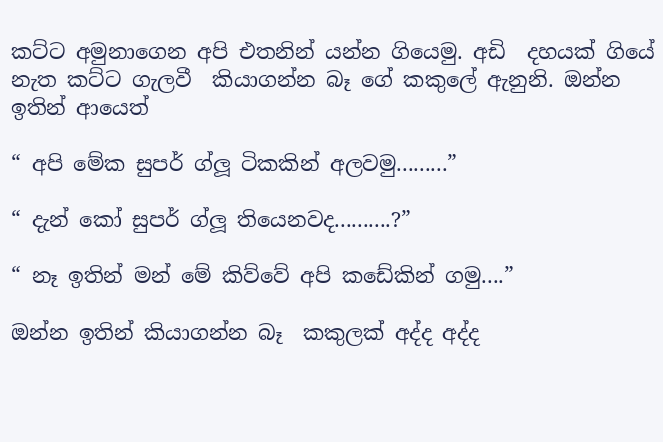කට්ට අමුනාගෙන අපි එතනින් යන්න ගියෙමු. අඩි  දහයක් ගියේ නැත කට්ට ගැලවී  කියාගන්න බෑ ගේ කකුලේ ඇනුනි. ඔන්න ඉතින් ආයෙත්

“ අපි මේක සුපර් ග්ලූ ටිකකින් අලවමු.........”

“ දැන් කෝ සුපර් ග්ලූ තියෙනවද..........?”

“ නෑ ඉතින් මන් මේ කිව්වේ අපි කඩේකින් ගමු....”

ඔන්න ඉතින් කියාගන්න බෑ  කකුලක් අද්ද අද්ද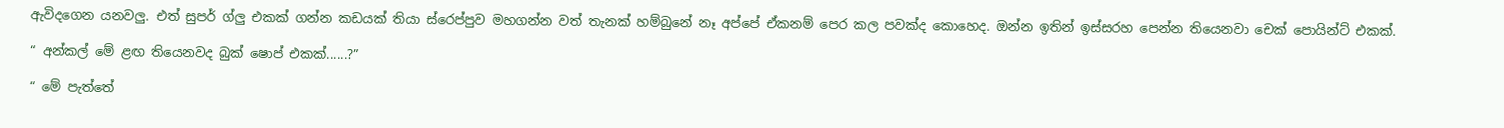ඇවිදගෙන යනවලු. එත් සුපර් ග්ලු එකක් ගන්න කඩයක් තියා ස්රෙප්පුව මහගන්න වත් තැනක් හම්බුනේ නෑ අප්පේ ඒකනම් පෙර කල පවක්ද කොහෙද. ඔන්න ඉතින් ඉස්සරහ පෙන්න තියෙනවා චෙක් පොයින්ට් එකක්.

“ අන්කල් මේ ළඟ තියෙනවද බුක් ෂොප් එකක්......?”

“ මේ පැත්තේ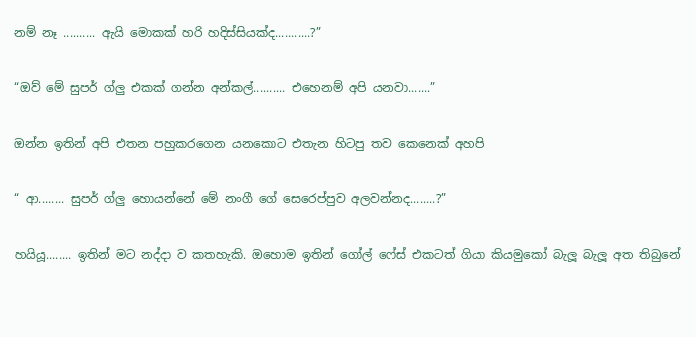නම් නෑ .......... ඇයි මොකක් හරි හදිස්සියක්ද...........?”

“ඔව් මේ සුපර් ග්ලු එකක් ගන්න අන්කල්.......... එහෙනම් අපි යනවා.......”

ඔන්න ඉතින් අපි එතන පහුකරගෙන යනකොට එතැන හිටපු තව කෙනෙක් අහපි

“ ආ........ සුපර් ග්ලු හොයන්නේ මේ නංගී ගේ සෙරෙප්පුව අලවන්නද........?”

හයියූ........ ඉතින් මට නද්දා ව කතහැකි. ඔහොම ඉතින් ගෝල් ෆේස් එකටත් ගියා කියමුකෝ බැලූ බැලූ අත තිබුනේ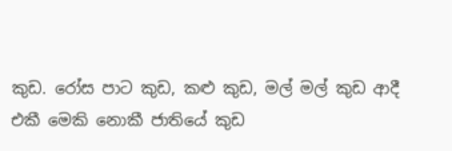කුඩ. රෝස පාට කුඩ, කළු කුඩ, මල් මල් කුඩ ආදී එකී මෙකි නොකී ජාතියේ කුඩ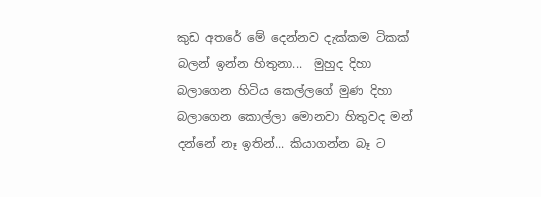කුඩ අතරේ මේ දෙන්නව දැක්කම ටිකක් බලන් ඉන්න හිතුනා...  මුහුද දිහා බලාගෙන හිටිය කෙල්ලගේ මුණ දිහා බලාගෙන කොල්ලා මොනවා හිතුවද මන් දන්නේ නෑ ඉතින්... කියාගන්න බෑ ට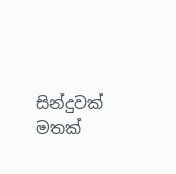සින්දුවක් මතක්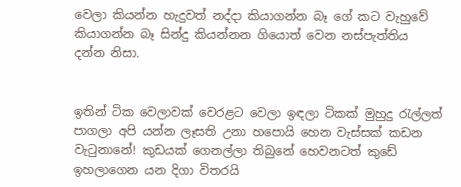වෙලා කියන්න හැදුවත් නද්දා කියාගන්න බෑ ගේ කට වැහුවේ කියාගන්න බෑ සින්දු කියන්නන ගියොත් වෙන නස්පැත්තිය දන්න නිසා.


ඉතින් ටික වෙලාවක් වෙරළට වෙලා ඉඳලා ටිකක් මුහුදු රැල්ලත් පාගලා අපි යන්න ලෑසති උනා හපොයි හෙන වැස්සක් කඩන වැටුනානේ! කුඩයක් ගෙනල්ලා තිබුනේ හෙවනටත් කුඩේ ඉහලාගෙන යන දිගා විතරයි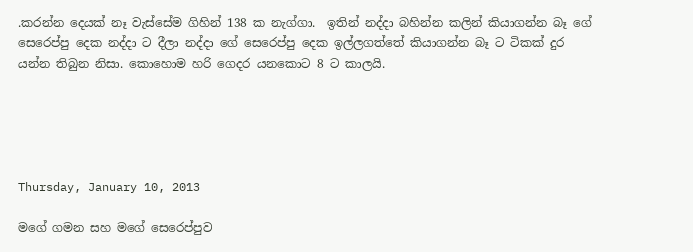.කරන්න දෙයක් නෑ වැස්සේම ගිහින් 138 ක නැග්ගා.  ඉතින් නද්දා බහින්න කලින් කියාගන්න බෑ ගේ සෙරෙප්පු දෙක නද්දා ට දීලා නද්දා ගේ සෙරෙප්පු දෙක ඉල්ලගත්තේ කියාගන්න බෑ ට ටිකක් දුර යන්න තිබුන නිසා. කොහොම හරි ගෙදර යනකොට 8 ට කාලයි.





Thursday, January 10, 2013

මගේ ගමන සහ මගේ සෙරෙප්පුව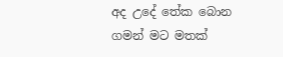අද උදේ තේක බොන ගමන් මට මතක්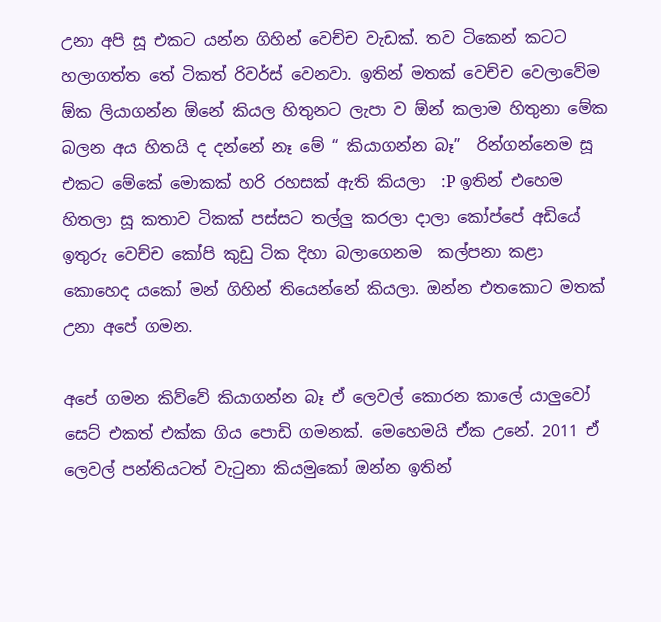උනා අපි සූ එකට යන්න ගිහින් වෙච්ච වැඩක්. තව ටිකෙන් කටට හලාගත්ත තේ ටිකත් රිවර්ස් වෙනවා. ඉතින් මතක් වෙච්ච වෙලාවේම ඕක ලියාගන්න ඕනේ කියල හිතුනට ලැපා ව ඕන් කලාම හිතුනා මේක බලන අය හිතයි ද දන්නේ නෑ මේ “ කියාගන්න බෑ”  රින්ගන්නෙම සූ එකට මේකේ මොකක් හරි රහසක් ඇති කියලා  :P ඉතින් එහෙම හිතලා සූ කතාව ටිකක් පස්සට තල්ලු කරලා දාලා කෝප්පේ අඩියේ ඉතුරු වෙච්ච කෝපි කුඩු ටික දිහා බලාගෙනම  කල්පනා කළා කොහෙද යකෝ මන් ගිහින් තියෙන්නේ කියලා. ඔන්න එතකොට මතක් උනා අපේ ගමන.

අපේ ගමන කිව්වේ කියාගන්න බෑ ඒ ලෙවල් කොරන කාලේ යාලුවෝ සෙට් එකත් එක්ක ගිය පොඩි ගමනක්. මෙහෙමයි ඒක උනේ. 2011 ඒ ලෙවල් පන්තියටත් වැටුනා කියමුකෝ ඔන්න ඉතින්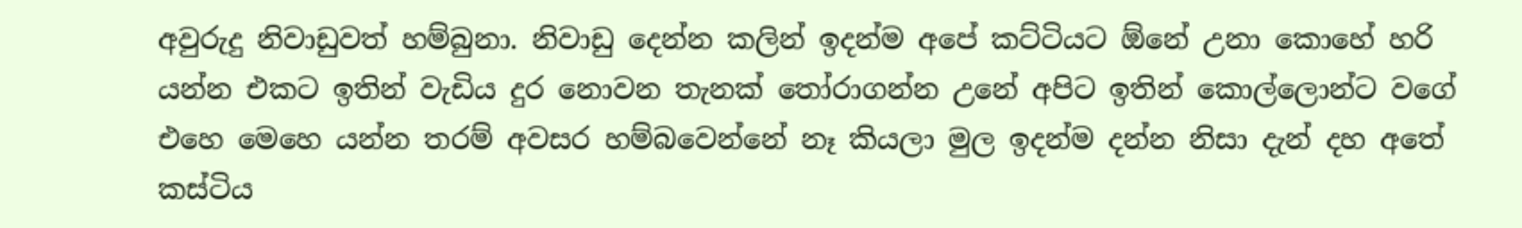අවුරුදු නිවාඩුවත් හම්බුනා. නිවාඩු දෙන්න කලින් ඉදන්ම අපේ කට්ටියට ඕනේ උනා කොහේ හරි යන්න එකට ඉතින් වැඩිය දුර නොවන තැනක් තෝරාගන්න උනේ අපිට ඉතින් කොල්ලොන්ට වගේ එහෙ මෙහෙ යන්න තරම් අවසර හම්බවෙන්නේ නෑ කියලා මුල ඉදන්ම දන්න නිසා දැන් දහ අතේ කස්ටිය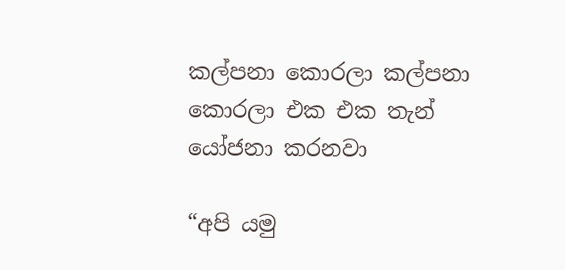කල්පනා කොරලා කල්පනා කොරලා එක එක තැන් යෝජනා කරනවා

“අපි යමු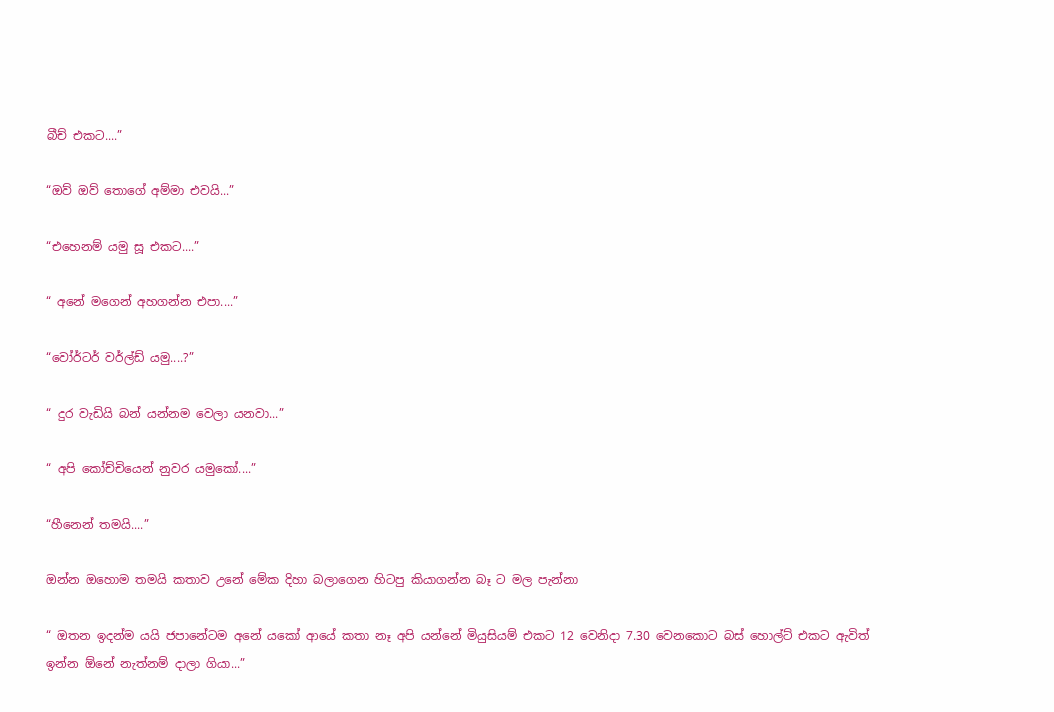බීච් එකට....”

“ඔව් ඔව් තොගේ අම්මා එවයි...”

“එහෙනම් යමු සූ එකට....”

“ අනේ මගෙන් අහගන්න එපා....”

“වෝර්ටර් වර්ල්ඩ් යමු....?”

“ දුර වැඩියි බන් යන්නම වෙලා යනවා...”

“ අපි කෝච්චියෙන් නුවර යමුකෝ....”

“හීනෙන් තමයි....”

ඔන්න ඔහොම තමයි කතාව උනේ මේක දිහා බලාගෙන හිටපු කියාගන්න බෑ ට මල පැන්නා

“ ඔතන ඉදන්ම යයි ජපානේටම අනේ යකෝ ආයේ කතා නෑ අපි යන්නේ මියුසියම් එකට 12 වෙනිදා 7.30 වෙනකොට බස් හොල්ට් එකට ඇවිත් ඉන්න ඕනේ නැත්නම් දාලා ගියා...”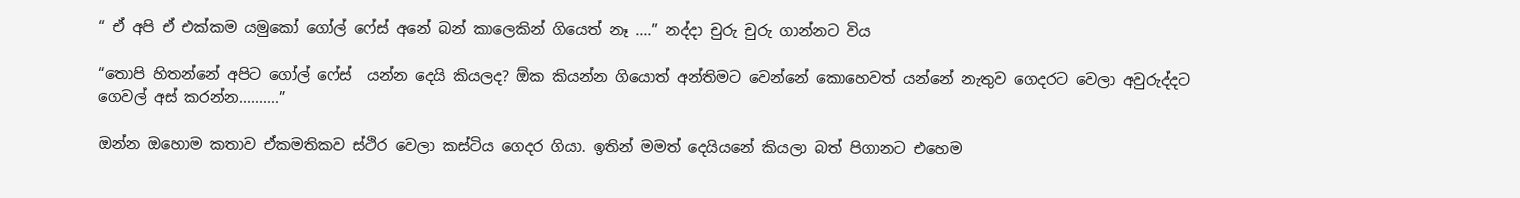“ ඒ අපි ඒ එක්කම යමුකෝ ගෝල් ෆේස් අනේ බන් කාලෙකින් ගියෙත් නෑ ....” නද්දා චුරු චුරු ගාන්නට විය

“තොපි හිතන්නේ අපිට ගෝල් ෆේස්  යන්න දෙයි කියලද? ඕක කියන්න ගියොත් අන්තිමට වෙන්නේ කොහෙවත් යන්නේ නැතුව ගෙදරට වෙලා අවුරුද්දට ගෙවල් අස් කරන්න..........”

ඔන්න ඔහොම කතාව ඒකමතිකව ස්ථිර වෙලා කස්ටිය ගෙදර ගියා. ඉතින් මමත් දෙයියනේ කියලා බත් පිගානට එහෙම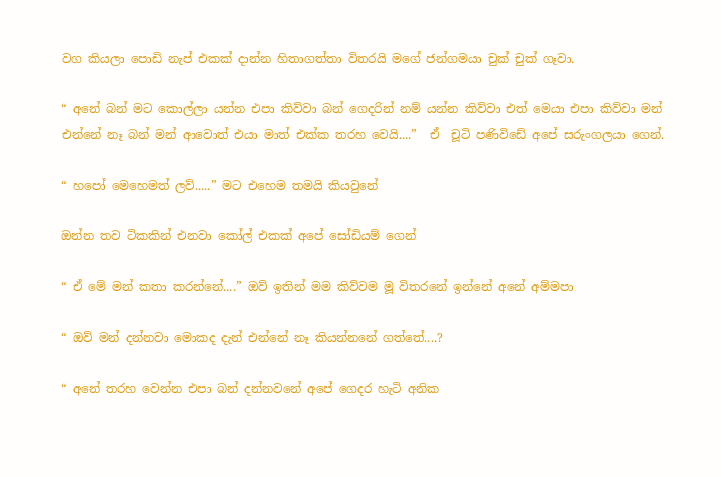වග කියලා පොඩි නැප් එකක් දාන්න හිතාගත්තා විතරයි මගේ ජන්ගමයා චුක් චුක් ගෑවා.

“ අනේ බන් මට කොල්ලා යන්න එපා කිව්වා බන් ගෙදරින් නම් යන්න කිව්වා එත් මෙයා එපා කිව්වා මන් එන්නේ නෑ බන් මන් ආවොත් එයා මාත් එක්ක තරහ වෙයි....”  ඒ  චූටි පණිවිඩේ අපේ සරුංගලයා ගෙන්.

“ හපෝ මෙහෙමත් ලව්.....” මට එහෙම තමයි කියවුනේ

ඔන්න තව ටිකකින් එනවා කෝල් එකක් අපේ සෝඩියම් ගෙන්

“ ඒ මේ මන් කතා කරන්නේ....” ඔව් ඉතින් මම කිව්වම මූ විතරනේ ඉන්නේ අනේ අම්මපා

“ ඔව් මන් දන්නවා මොකද දැන් එන්නේ නෑ කියන්නනේ ගත්තේ....?

“ අනේ තරහ වෙන්න එපා බන් දන්නවනේ අපේ ගෙදර හැටි අනික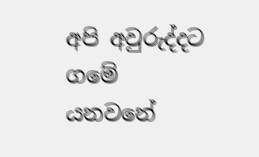අපි අවුරුද්දට ගමේ යනවනේ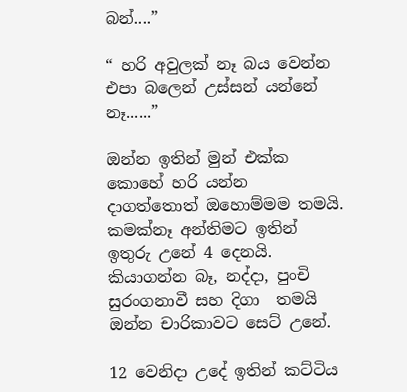බන්....”

“ හරි අවුලක් නෑ බය වෙන්න එපා බලෙන් උස්සන් යන්නේ නෑ......”

ඔන්න ඉතින් මුන් එක්ක කොහේ හරි යන්න දාගත්තොත් ඔහොම්මම තමයි. කමක්නෑ අන්තිමට ඉතින් ඉතුරු උනේ 4 දෙනයි. කියාගන්න බෑ, නද්දා, පුංචි සුරංගනාවී සහ දිගා  තමයි ඔන්න චාරිකාවට සෙට් උනේ.

12 වෙනිදා උදේ ඉතින් කට්ටිය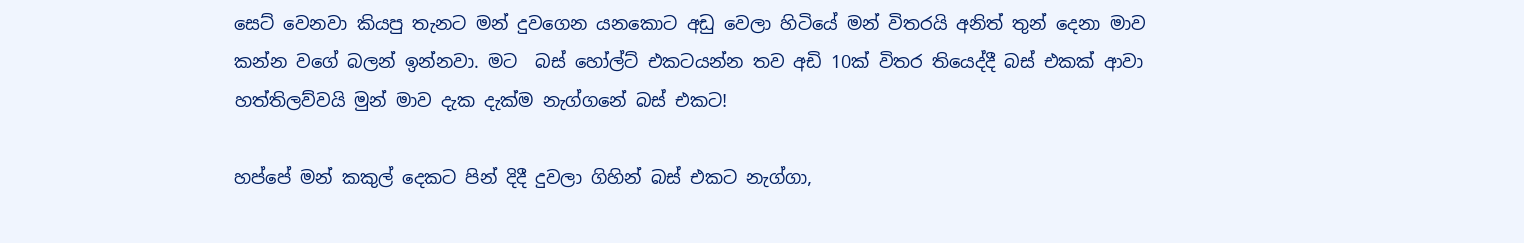සෙට් වෙනවා කියපු තැනට මන් දුවගෙන යනකොට අඩු වෙලා හිටියේ මන් විතරයි අනිත් තුන් දෙනා මාව කන්න වගේ බලන් ඉන්නවා. මට  බස් හෝල්ට් එකටයන්න තව අඩි 10ක් විතර තියෙද්දී බස් එකක් ආවා හත්තිලව්වයි මුන් මාව දැක දැක්ම නැග්ගනේ බස් එකට!

හප්පේ මන් කකුල් දෙකට පින් දිදී දුවලා ගිහින් බස් එකට නැග්ගා,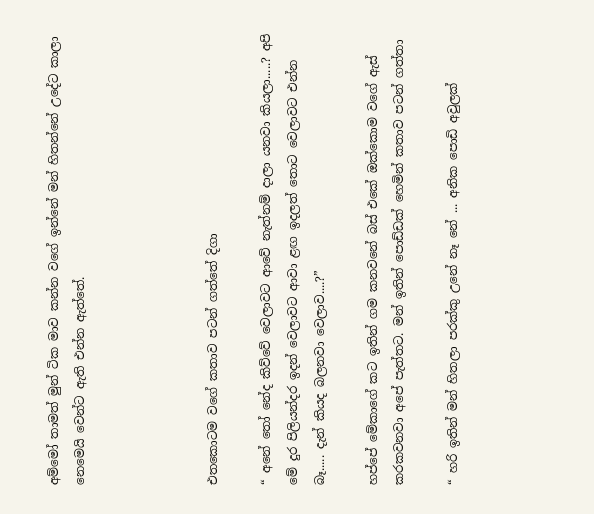අම්මෝ තාමත් මුන් ටික මාව කන්න වගේ ඉන්නේ මන් හිතන්නේ උදේට කාලා නෙමෙයි වෙන්ට ඇති එන්න ඇත්තේ.




එතකොටම වගේ කතාව පටන් ගත්තේ දිගා

“ අනේ තෝ නේද කිව්වේ වෙලාවට ආවේ නැත්නම් දාලා යනවා කියලා.....? අපි මේ දුර පිලියන්දර ඉදන් වෙලාවට ආවා ළඟ ඉදලත් තොට වෙලාවට එන්න බෑ..... දැන් කියද බලනවා වෙලාව....?”

හප්පේ මේකාගේ කට ඉතින් ගම කනවනේ බස් එකේ ඔක්කොම වගේ ඇස්  කරකවනවා අපේ පැත්තට. මන් ඉතින් පොඩ්ඩක් හෙමින් කතාව පටන් ගත්තා

“ හරි ඉතින් මන් හිතලා පරක්කු උනේ නෑ නේ ... අනික පොඩි අවුලක්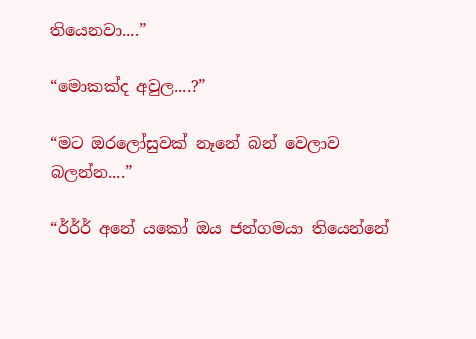තියෙනවා....”

“මොකක්ද අවුල....?”

“මට ඔරලෝසුවක් නෑනේ බන් වෙලාව බලන්න....”

“ර්ර්ර් අනේ යකෝ ඔය ජන්ගමයා තියෙන්නේ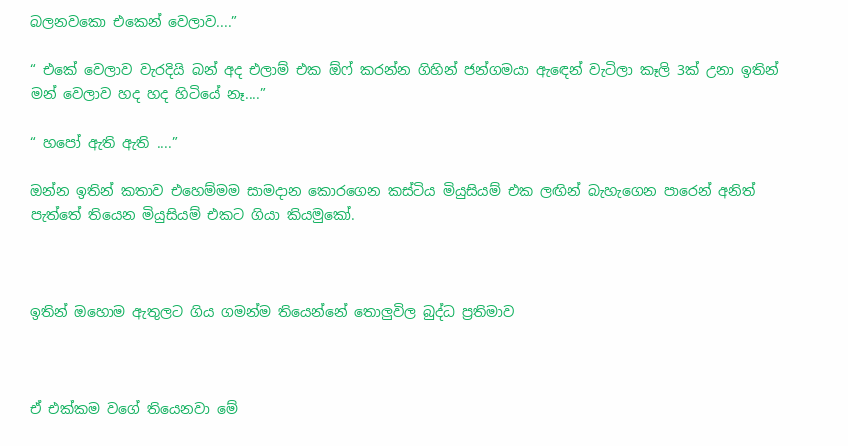බලනවකො එකෙන් වෙලාව....”

“ එකේ වෙලාව වැරදියි බන් අද එලාම් එක ඕෆ් කරන්න ගිහින් ජන්ගමයා ඇඳෙන් වැටිලා කෑලි 3ක් උනා ඉතින් මන් වෙලාව හද හද හිටියේ නෑ....”

“ හපෝ ඇති ඇති ....”

ඔන්න ඉතින් කතාව එහෙම්මම සාමදාන කොරගෙන කස්ටිය මියුසියම් එක ලඟින් බැහැගෙන පාරෙන් අනිත් පැත්තේ තියෙන මියුසියම් එකට ගියා කියමුකෝ.



ඉතින් ඔහොම ඇතුලට ගිය ගමන්ම තියෙන්නේ තොලුවිල බුද්ධ ප්‍රතිමාව



ඒ එක්කම වගේ තියෙනවා මේ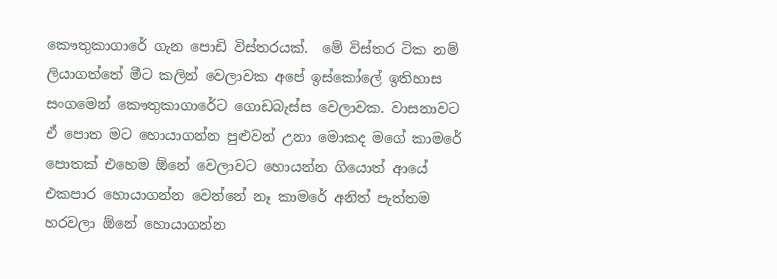කෞතුකාගාරේ ගැන පොඩි විස්තරයක්.  මේ විස්තර ටික නම් ලියාගත්තේ මීට කලින් වෙලාවක අපේ ඉස්කෝලේ ඉතිහාස සංගමෙන් කෞතුකාගාරේට ගොඩබැස්ස වෙලාවක. වාසනාවට ඒ පොත මට හොයාගන්න පුළුවන් උනා මොකද මගේ කාමරේ පොතක් එහෙම ඕනේ වෙලාවට හොයන්න ගියොත් ආයේ එකපාර හොයාගන්න වෙන්නේ නෑ කාමරේ අනිත් පැත්තම හරවලා ඕනේ හොයාගන්න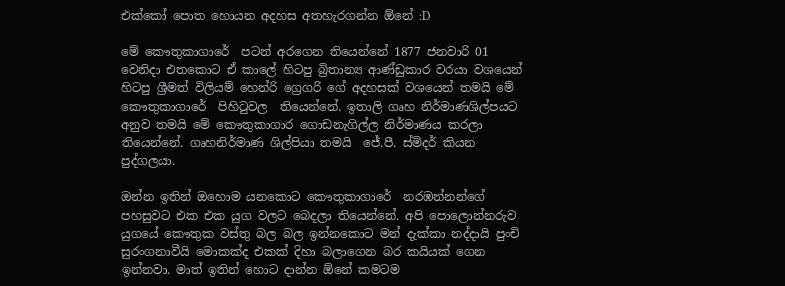එක්කෝ පොත හොයන අදහස අතහැරගන්න ඕනේ :D

මේ කෞතුකාගාරේ  පටන් අරගෙන තියෙන්නේ 1877 ජනවාරි 01 වෙනිදා එතකොට ඒ කාලේ හිටපු බ්‍රිතාන්‍ය ආණ්ඩුකාර වරයා වශයෙන් හිටපු ශ්‍රීමත් විලියම් හෙන්රි ග්‍රෙගරි ගේ අදහසක් වශයෙන් තමයි මේ කෞතුකාගාරේ  පිහිටුවල  තියෙන්නේ. ඉතාලි ගෘහ නිර්මාණශිල්පයට අනුව තමයි මේ කෞතුකාගාර ගොඩනැගිල්ල නිර්මාණය කරලා තියෙන්නේ. ගෘහනිර්මාණ ශිල්පියා තමයි  ජේ.පී. ස්මිදර් කියන පුද්ගලයා.

ඔන්න ඉතින් ඔහොම යනකොට කෞතුකාගාරේ  නරඹන්නන්ගේ පහසුවට එක එක යුග වලට බෙදලා තියෙන්නේ. අපි පොලොන්නරුව යුගයේ කෞතුක වස්තු බල බල ඉන්නකොට මන් දැක්කා නද්දායි පුංචි සුරංගනාවීයි මොකක්ද එකක් දිහා බලාගෙන බර කයියක් ගෙන ඉන්නවා. මාත් ඉතින් හොට දාන්න ඕනේ කමටම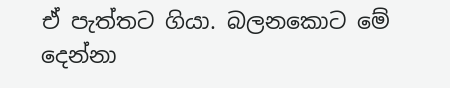ඒ පැත්තට ගියා. බලනකොට මේ දෙන්නා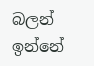බලන් ඉන්නේ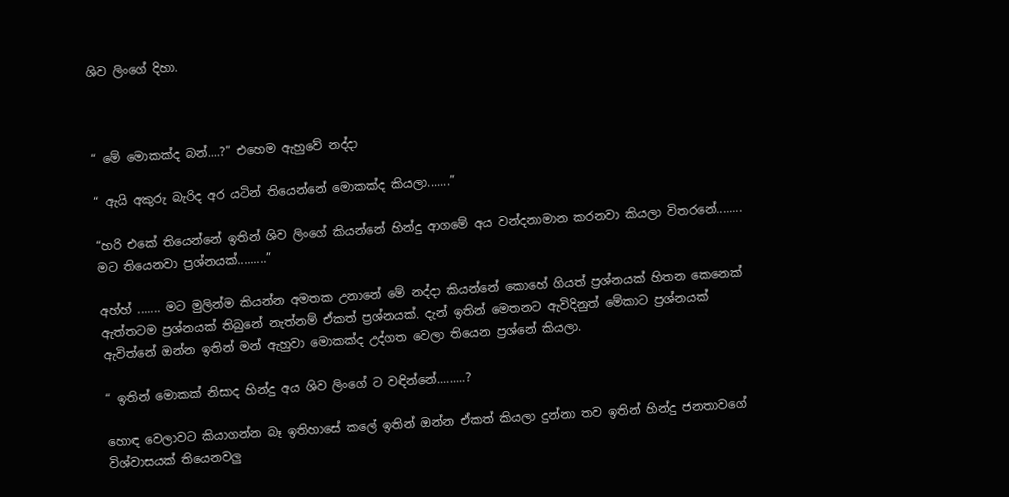ශිව ලිංගේ දිහා.



“ මේ මොකක්ද බන්....?” එහෙම ඇහුවේ නද්දා

“ ඇයි අකුරු බැරිද අර යටින් තියෙන්නේ මොකක්ද කියලා.......”

“හරි එකේ තියෙන්නේ ඉතින් ශිව ලිංගේ කියන්නේ හින්දු ආගමේ අය වන්දනාමාන කරනවා කියලා විතරනේ........ මට තියෙනවා ප්‍රශ්නයක්.........”

අහ්හ් ....... මට මුලින්ම කියන්න අමතක උනානේ මේ නද්දා කියන්නේ කොහේ ගියත් ප්‍රශ්නයක් හිතන කෙනෙක් ඇත්තටම ප්‍රශ්නයක් තිබුනේ නැත්නම් ඒකත් ප්‍රශ්නයක්. දැන් ඉතින් මෙතනට ඇවිදිනුත් මේකාට ප්‍රශ්නයක් ඇවිත්නේ ඔන්න ඉතින් මන් ඇහුවා මොකක්ද උද්ගත වෙලා තියෙන ප්‍රශ්නේ කියලා.

“ ඉතින් මොකක් නිසාද හින්දු අය ශිව ලිංගේ ට වඳින්නේ.........?

හොඳ වෙලාවට කියාගන්න බෑ ඉතිහාසේ කලේ ඉතින් ඔන්න ඒකත් කියලා දුන්නා තව ඉතින් හින්දු ජනතාවගේ විශ්වාසයක් තියෙනවලු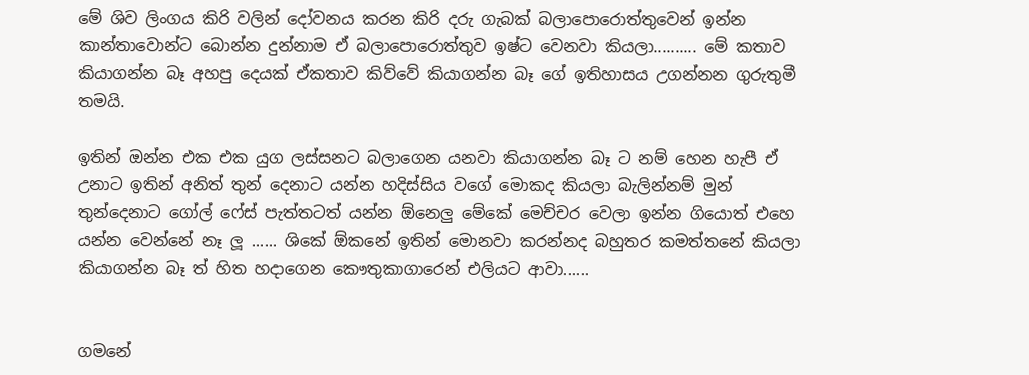මේ ශිව ලිංගය කිරි වලින් දෝවනය කරන කිරි දරු ගැබක් බලාපොරොත්තුවෙන් ඉන්න කාන්තාවොන්ට බොන්න දුන්නාම ඒ බලාපොරොත්තුව ඉෂ්ට වෙනවා කියලා.......... මේ කතාව කියාගන්න බෑ අහපු දෙයක් ඒකතාව කිව්වේ කියාගන්න බෑ ගේ ඉතිහාසය උගන්නන ගුරුතුමී තමයි.

ඉතින් ඔන්න එක එක යුග ලස්සනට බලාගෙන යනවා කියාගන්න බෑ ට නම් හෙන හැපී ඒ උනාට ඉතින් අනිත් තුන් දෙනාට යන්න හදිස්සිය වගේ මොකද කියලා බැලින්නම් මුන් තුන්දෙනාට ගෝල් ෆේස් පැත්තටත් යන්න ඕනෙලු මේකේ මෙච්චර වෙලා ඉන්න ගියොත් එහෙ යන්න වෙන්නේ නෑ ලූ ...... ශිකේ ඕකනේ ඉතින් මොනවා කරන්නද බහුතර කමත්තනේ කියලා කියාගන්න බෑ ත් හිත හදාගෙන කෞතුකාගාරෙන් එලියට ආවා......


ගමනේ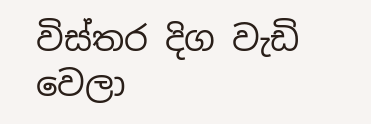විස්තර දිග වැඩි වෙලා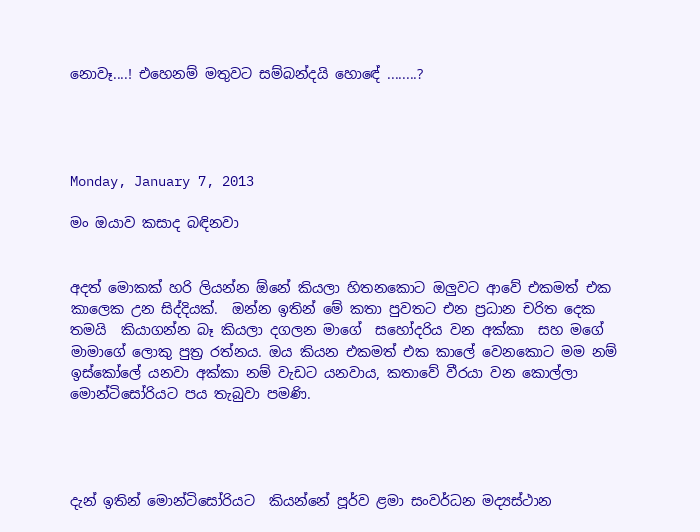නොවෑ....! එහෙනම් මතුවට සම්බන්දයි හොඳේ ........?




Monday, January 7, 2013

මං ඔයාව කසාද බඳිනවා


අදත් මොකක් හරි ලියන්න ඕනේ කියලා හිතනකොට ඔලුවට ආවේ එකමත් එක කාලෙක උන සිද්දියක්.  ඔන්න ඉතින් මේ කතා පුවතට එන ප්‍රධාන චරිත දෙක තමයි  කියාගන්න බෑ කියලා දගලන මාගේ  සහෝදරිය වන අක්කා  සහ මගේ මාමාගේ ලොකු පුත්‍ර රත්නය. ඔය කියන එකමත් එක කාලේ වෙනකොට මම නම් ඉස්කෝලේ යනවා අක්කා නම් වැඩට යනවාය, කතාවේ වීරයා වන කොල්ලා මොන්ටිසෝරියට පය තැබුවා පමණි.




දැන් ඉතින් මොන්ටිසෝරියට  කියන්නේ පූර්ව ළමා සංවර්ධන මද්‍යස්ථාන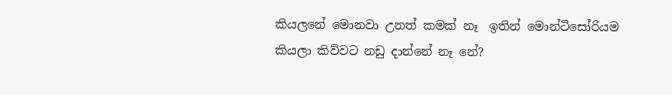කියලනේ මොනවා උනත් කමක් නෑ  ඉතින් මොන්ටිසෝරියම කියලා කිව්වට නඩු දාන්නේ නෑ නේ?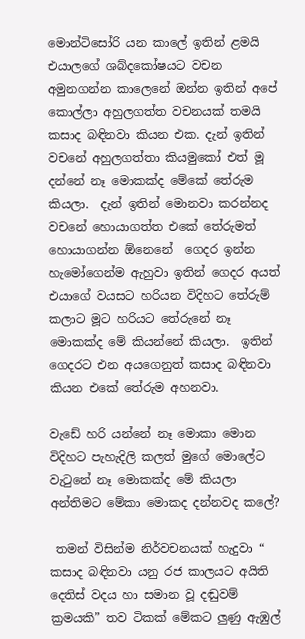මොන්ටිසෝරි යන කාලේ ඉතින් ළමයි එයාලගේ ශබ්දකෝෂයට වචන අමුනගන්න කාලෙනේ ඔන්න ඉතින් අපේ කොල්ලා අහුලගත්ත වචනයක් තමයි කසාද බඳිනවා කියන එක. දැන් ඉතින් වචනේ අහුලගත්තා කියමුකෝ එත් මූ දන්නේ නෑ මොකක්ද මේකේ තේරුම කියලා.  දැන් ඉතින් මොනවා කරන්නද වචනේ හොයාගත්ත එකේ තේරුමත් හොයාගන්න ඕනෙනේ  ගෙදර ඉන්න හැමෝගෙන්ම ඇහුවා ඉතින් ගෙදර අයත් එයාගේ වයසට හරියන විදිහට තේරුම් කලාට මූට හරියට තේරුනේ නෑ මොකක්ද මේ කියන්නේ කියලා.  ඉතින් ගෙදරට එන අයගෙනුත් කසාද බඳිනවා කියන එකේ තේරුම අහනවා.

වැඩේ හරි යන්නේ නෑ මොකා මොන විදිහට පැහැදිලි කලත් මුගේ මොලේට වැටුනේ නෑ මොකක්ද මේ කියලා අන්තිමට මේකා මොකද දන්නවද කලේ?

 තමන් විසින්ම නිර්වචනයක් හැදුවා “ කසාද බඳිනවා යනු රජ කාලයට අයිති දෙතිස් වදය හා සමාන වූ දඬුවම් ක්‍රමයකි” තව ටිකක් මේකට ලුණු ඇඹුල්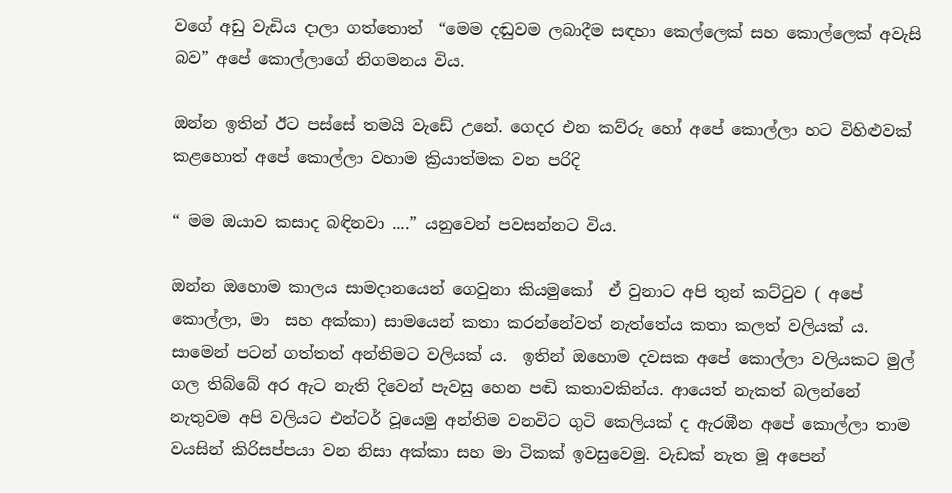වගේ අඩු වැඩිය දාලා ගත්තොත්  “මෙම දඬුවම ලබාදීම සඳහා කෙල්ලෙක් සහ කොල්ලෙක් අවැසි බව” අපේ කොල්ලාගේ නිගමනය විය.

ඔන්න ඉතින් ඊට පස්සේ තමයි වැඩේ උනේ. ගෙදර එන කව්රු හෝ අපේ කොල්ලා හට විහිළුවක් කළහොත් අපේ කොල්ලා වහාම ක්‍රියාත්මක වන පරිදි

“ මම ඔයාව කසාද බඳිනවා ....” යනුවෙන් පවසන්නට විය.

ඔන්න ඔහොම කාලය සාමදානයෙන් ගෙවුනා කියමුකෝ  ඒ වුනාට අපි තුන් කට්ටුව ( අපේ කොල්ලා, මා  සහ අක්කා) සාමයෙන් කතා කරන්නේවත් නැත්තේය කතා කලත් වලියක් ය. සාමෙන් පටන් ගත්තත් අන්තිමට වලියක් ය.  ඉතින් ඔහොම දවසක අපේ කොල්ලා වලියකට මුල් ගල තිබ්බේ අර ඇට නැති දිවෙන් පැවසු හෙන පඬි කතාවකින්ය. ආයෙත් නැකත් බලන්නේ නැතුවම අපි වලියට එන්ටර් වූයෙමු අන්තිම වනවිට ගුටි කෙලියක් ද ඇරඹීන අපේ කොල්ලා තාම වයසින් කිරිසප්පයා වන නිසා අක්කා සහ මා ටිකක් ඉවසුවෙමු. වැඩක් නැත මූ අපෙන්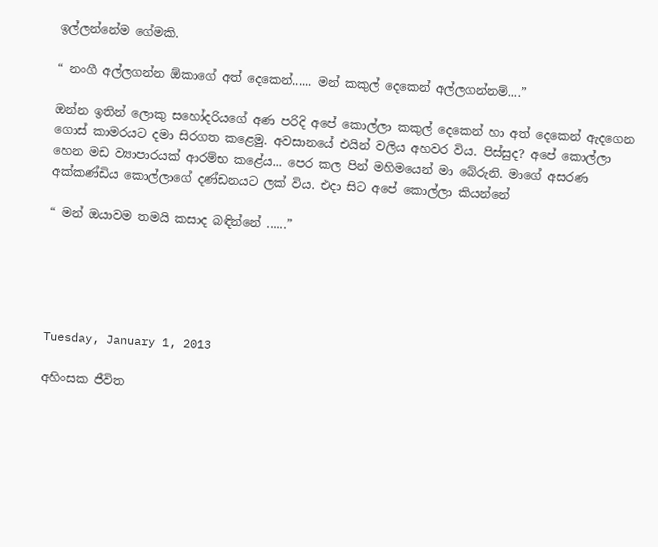ඉල්ලන්නේම ගේමකි.

“ නංගී අල්ලගන්න ඕකාගේ අත් දෙකෙන්...... මන් කකුල් දෙකෙන් අල්ලගන්නම්....”

ඔන්න ඉතින් ලොකු සහෝදරියගේ අණ පරිදි අපේ කොල්ලා කකුල් දෙකෙන් හා අත් දෙකෙන් ඇදගෙන ගොස් කාමරයට දමා සිරගත කළෙමු. අවසානයේ එයින් වලිය අහවර විය. පිස්සුද? අපේ කොල්ලා හෙන මඩ ව්‍යාපාරයක් ආරම්භ කළේය... පෙර කල පින් මහිමයෙන් මා බේරුනි. මාගේ අසරණ අක්කණ්ඩිය කොල්ලාගේ දණ්ඩනයට ලක් විය. එදා සිට අපේ කොල්ලා කියන්නේ

“ මන් ඔයාවම තමයි කසාද බඳින්නේ ......”





Tuesday, January 1, 2013

අහිංසක ජීවිත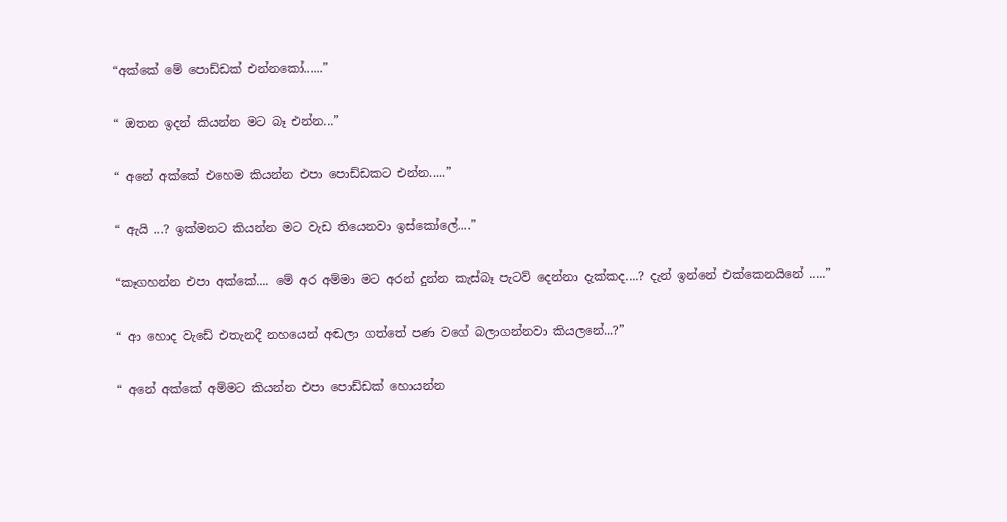“අක්කේ මේ පොඩ්ඩක් එන්නකෝ......”

“ ඔතන ඉදන් කියන්න මට බෑ එන්න...”

“ අනේ අක්කේ එහෙම කියන්න එපා පොඩ්ඩකට එන්න.....”

“ ඇයි ...? ඉක්මනට කියන්න මට වැඩ තියෙනවා ඉස්කෝලේ....”

“කෑගහන්න එපා අක්කේ.... මේ අර අම්මා මට අරන් දුන්න කැස්බෑ පැටව් දෙන්නා දැක්කද....? දැන් ඉන්නේ එක්කෙනයිනේ .....”

“ ආ හොද වැඩේ එතැනදී නහයෙන් අඬලා ගත්තේ පණ වගේ බලාගන්නවා කියලනේ...?”

“ අනේ අක්කේ අම්මට කියන්න එපා පොඩ්ඩක් හොයන්න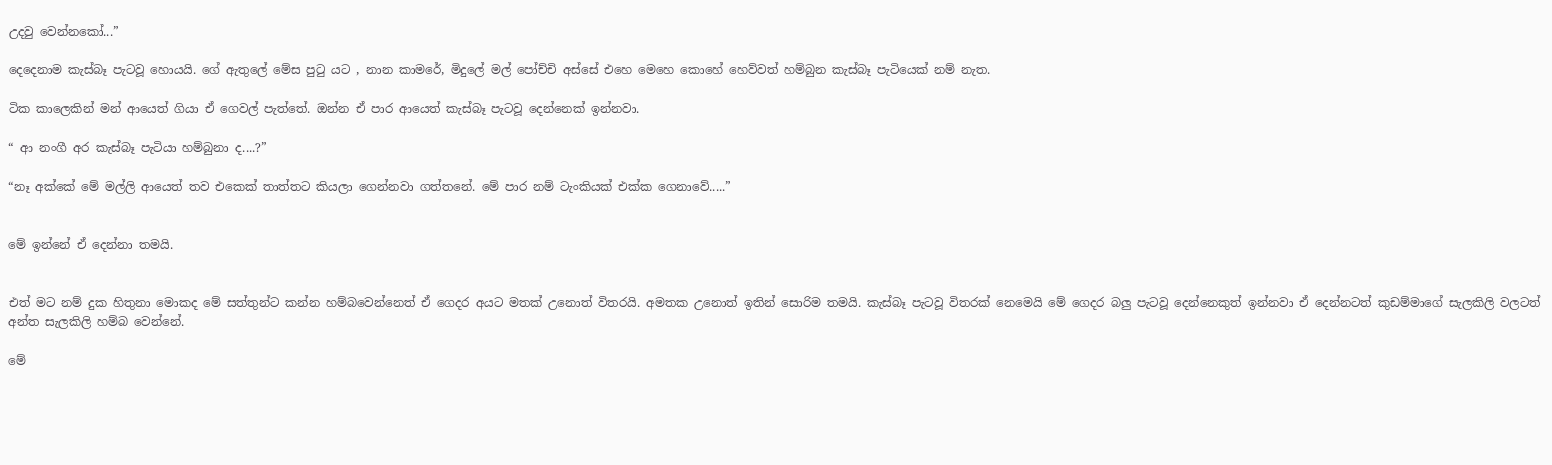උදවු වෙන්නකෝ...”

දෙදෙනාම කැස්බෑ පැටවූ හොයයි. ගේ ඇතුලේ මේස පුටු යට , නාන කාමරේ, මිදුලේ මල් පෝච්චි අස්සේ එහෙ මෙහෙ කොහේ හෙව්වත් හම්බුන කැස්බෑ පැටියෙක් නම් නැත.

ටික කාලෙකින් මන් ආයෙත් ගියා ඒ ගෙවල් පැත්තේ. ඔන්න ඒ පාර ආයෙත් කැස්බෑ පැටවූ දෙන්නෙක් ඉන්නවා.

“ ආ නංගී අර කැස්බෑ පැටියා හම්බුනා ද....?”

“නෑ අක්කේ මේ මල්ලි ආයෙත් තව එකෙක් තාත්තට කියලා ගෙන්නවා ගත්තනේ. මේ පාර නම් ටැංකියක් එක්ක ගෙනාවේ.....”


මේ ඉන්නේ ඒ දෙන්නා තමයි.


එත් මට නම් දුක හිතුනා මොකද මේ සත්තුන්ට කන්න හම්බවෙන්නෙත් ඒ ගෙදර අයට මතක් උනොත් විතරයි. අමතක උනොත් ඉතින් සොරිම තමයි. කැස්බෑ පැටවූ විතරක් නෙමෙයි මේ ගෙදර බලු පැටවූ දෙන්නෙකුත් ඉන්නවා ඒ දෙන්නටත් කුඩම්මාගේ සැලකිලි වලටත් අන්ත සැලකිලි හම්බ වෙන්නේ.

මේ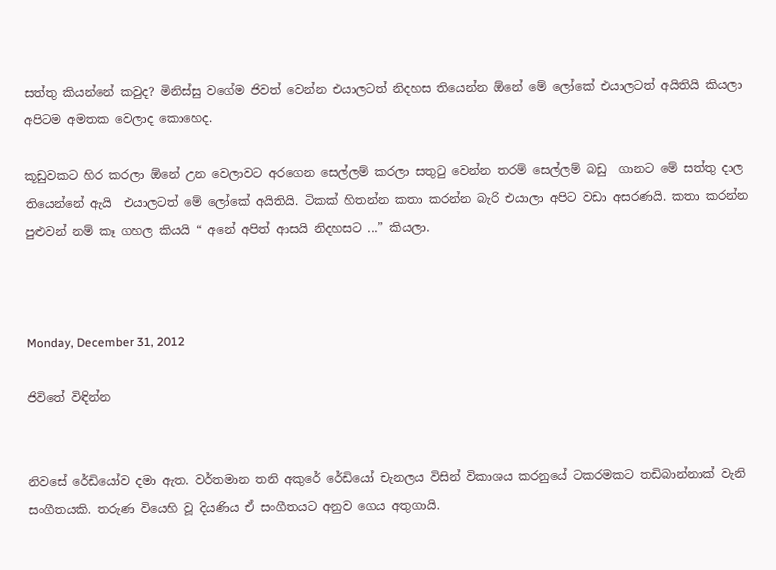සත්තු කියන්නේ කවුද? මිනිස්සු වගේම ජිවත් වෙන්න එයාලටත් නිදහස තියෙන්න ඕනේ මේ ලෝකේ එයාලටත් අයිතියි කියලා අපිටම අමතක වෙලාද කොහෙද.

කූඩුවකට හිර කරලා ඕනේ උන වෙලාවට අරගෙන සෙල්ලම් කරලා සතුටු වෙන්න තරම් සෙල්ලම් බඩු  ගානට මේ සත්තු දාල තියෙන්නේ ඇයි  එයාලටත් මේ ලෝකේ අයිතියි. ටිකක් හිතන්න කතා කරන්න බැරි එයාලා අපිට වඩා අසරණයි. කතා කරන්න පුළුවන් නම් කෑ ගහල කියයි “ අනේ අපිත් ආසයි නිදහසට ...” කියලා.



Monday, December 31, 2012

ජිවිතේ විඳින්න


නිවසේ රේඩියෝව දමා ඇත. වර්තමාන තනි අකුරේ රේඩියෝ චැනලය විසින් විකාශය කරනුයේ ටකරමකට තඩිබාන්නාක් වැනි සංගීතයකි. තරුණ වියෙහි වූ දියණිය ඒ සංගීතයට අනුව ගෙය අතුගායි.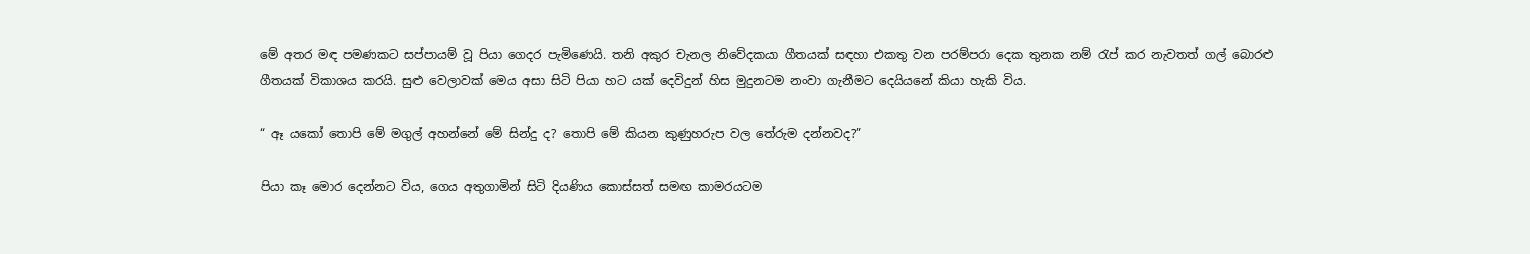මේ අතර මඳ පමණකට සප්පායම් වූ පියා ගෙදර පැමිණෙයි. තනි අකුර චැනල නිවේදකයා ගීතයක් සඳහා එකතු වන පරම්පරා දෙක තුනක නම් රැප් කර නැවතත් ගල් බොරළු ගීතයක් විකාශය කරයි. සුළු වෙලාවක් මෙය අසා සිටි පියා හට යක් දෙවිදුන් හිස මුදුනටම නංවා ගැනීමට දෙයියනේ කියා හැකි විය.

“ ඈ යකෝ තොපි මේ මගුල් අහන්නේ මේ සින්දු ද? තොපි මේ කියන කුණුහරුප වල තේරුම දන්නවද?”

පියා කෑ මොර දෙන්නට විය, ගෙය අතුගාමින් සිටි දියණිය කොස්සත් සමඟ කාමරයටම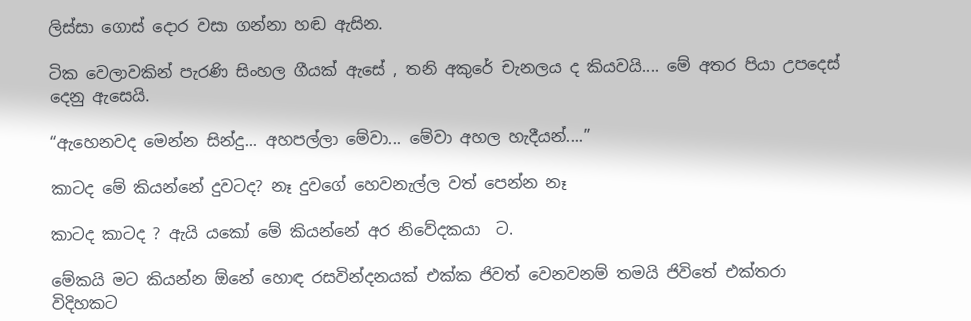ලිස්සා ගොස් දොර වසා ගන්නා හඬ ඇසින.

ටික වෙලාවකින් පැරණි සිංහල ගීයක් ඇසේ , තනි අකුරේ චැනලය ද කියවයි.... මේ අතර පියා උපදෙස් දෙනු ඇසෙයි.

“ඇහෙනවද මෙන්න සින්දු... අහපල්ලා මේවා... මේවා අහල හැදීයන්....”

කාටද මේ කියන්නේ දුවටද? නෑ දුවගේ හෙවනැල්ල වත් පෙන්න නෑ

කාටද කාටද ? ඇයි යකෝ මේ කියන්නේ අර නිවේදකයා  ට.

මේකයි මට කියන්න ඕනේ හොඳ රසවින්දනයක් එක්ක ජිවත් වෙනවනම් තමයි ජිවිතේ එක්තරා විදිහකට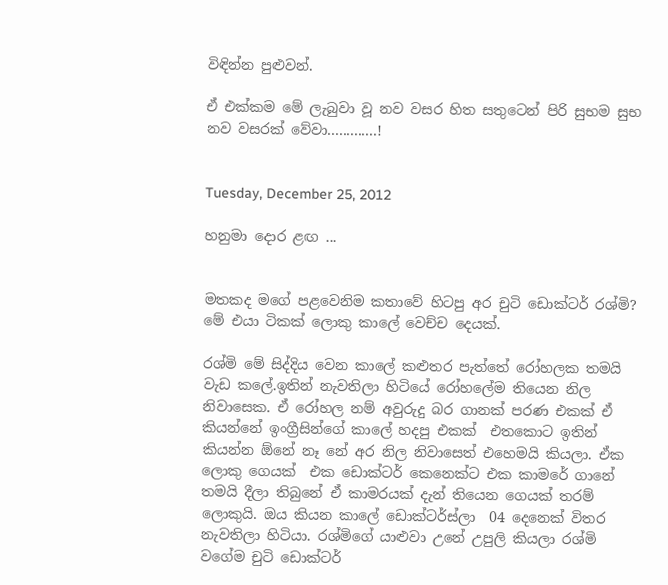විඳින්න පුළුවන්.

ඒ එක්කම මේ ලැබුවා වූ නව වසර හිත සතුටෙන් පිරි සුභම සුභ නව වසරක් වේවා.............!


Tuesday, December 25, 2012

හනුමා දොර ළඟ ...


මතකද මගේ පළවෙනිම කතාවේ හිටපු අර චුටි ඩොක්ටර් රශ්මි? මේ එයා ටිකක් ලොකු කාලේ වෙච්ච දෙයක්.

රශ්මි මේ සිද්දිය වෙන කාලේ කළුතර පැත්තේ රෝහලක තමයි වැඩ කලේ.ඉතින් නැවතිලා හිටියේ රෝහලේම තියෙන නිල නිවාසෙක. ඒ රෝහල නම් අවුරුදු බර ගානක් පරණ එකක් ඒ කියන්නේ ඉංග්‍රීසින්ගේ කාලේ හදපු එකක්  එතකොට ඉතින් කියන්න ඕනේ නෑ නේ අර නිල නිවාසෙත් එහෙමයි කියලා. ඒක ලොකු ගෙයක්  එක ඩොක්ටර් කෙනෙක්ට එක කාමරේ ගානේ තමයි දීලා තිබුනේ ඒ කාමරයක් දැන් තියෙන ගෙයක් තරම් ලොකුයි. ඔය කියන කාලේ ඩොක්ටර්ස්ලා  04 දෙනෙක් විතර නැවතිලා හිටියා. රශ්මිගේ යාළුවා උනේ උපුලි කියලා රශ්මි වගේම චුටි ඩොක්ටර්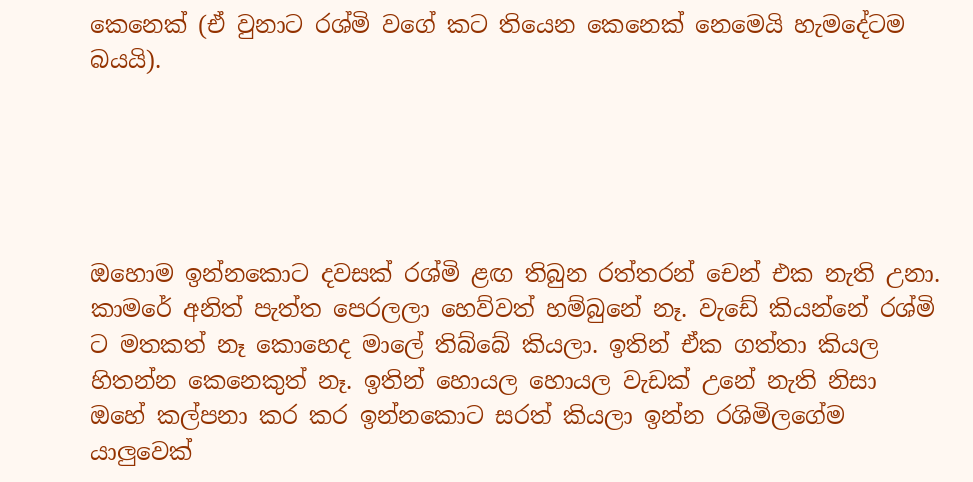කෙනෙක් (ඒ වුනාට රශ්මි වගේ කට තියෙන කෙනෙක් නෙමෙයි හැමදේටම බයයි).





ඔහොම ඉන්නකොට දවසක් රශ්මි ළඟ තිබුන රත්තරන් චෙන් එක නැති උනා. කාමරේ අනිත් පැත්ත පෙරලලා හෙව්වත් හම්බුනේ නෑ. වැඩේ කියන්නේ රශ්මි ට මතකත් නෑ කොහෙද මාලේ තිබ්බේ කියලා. ඉතින් ඒක ගත්තා කියල හිතන්න කෙනෙකුත් නෑ. ඉතින් හොයල හොයල වැඩක් උනේ නැති නිසා ඔහේ කල්පනා කර කර ඉන්නකොට සරත් කියලා ඉන්න රශිමිලගේම යාලුවෙක්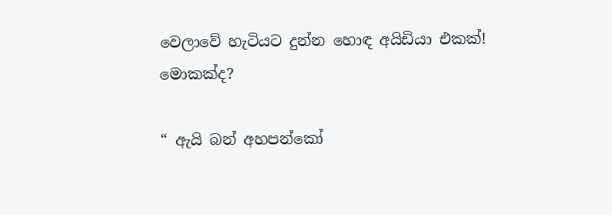වෙලාවේ හැටියට දුන්න හොඳ අයිඩියා එකක්! මොකක්ද?

“ ඇයි බන් අහපන්කෝ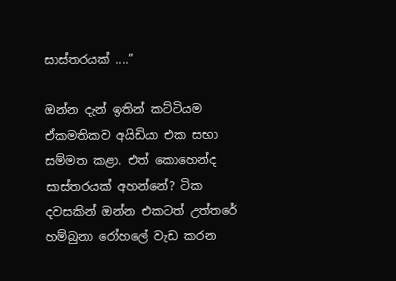සාස්තරයක් ....”

ඔන්න දැන් ඉතින් කට්ටියම ඒකමතිකව අයිඩියා එක සභා සම්මත කළා. එත් කොහෙන්ද සාස්තරයක් අහන්නේ? ටික දවසකින් ඔන්න එකටත් උත්තරේ හම්බුනා රෝහලේ වැඩ කරන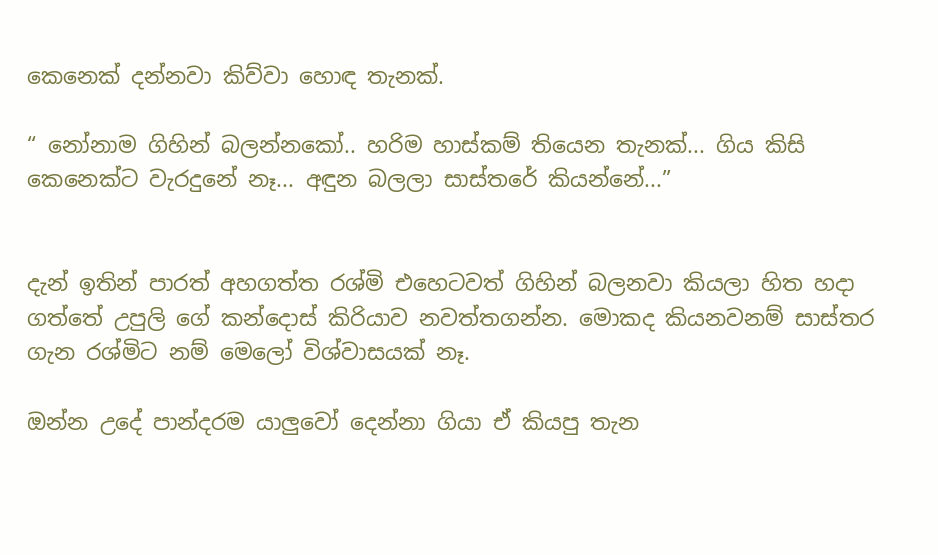කෙනෙක් දන්නවා කිව්වා හොඳ තැනක්.

“ නෝනාම ගිහින් බලන්නකෝ.. හරිම හාස්කම් තියෙන තැනක්... ගිය කිසි කෙනෙක්ට වැරදුනේ නෑ... අඳුන බලලා සාස්තරේ කියන්නේ...”


දැන් ඉතින් පාරත් අහගත්ත රශ්මි එහෙටවත් ගිහින් බලනවා කියලා හිත හදා ගත්තේ උපුලි ගේ කන්දොස් කිරියාව නවත්තගන්න. මොකද කියනවනම් සාස්තර ගැන රශ්මිට නම් මෙලෝ විශ්වාසයක් නෑ.

ඔන්න උදේ පාන්දරම යාලුවෝ දෙන්නා ගියා ඒ කියපු තැන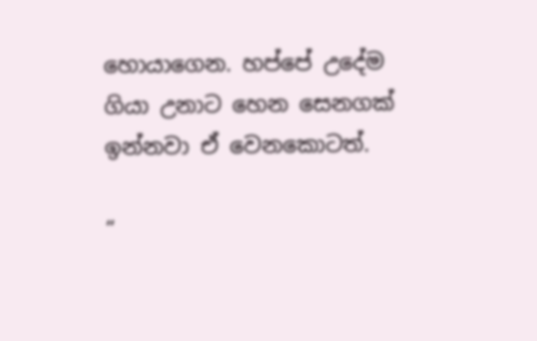හොයාගෙන. හප්පේ උදේම ගියා උනාට හෙන සෙනගක් ඉන්නවා ඒ වෙනකොටත්.

“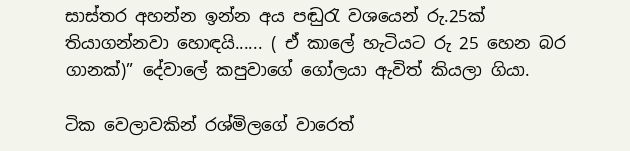සාස්තර අහන්න ඉන්න අය පඬුරැ වශයෙන් රු.25ක් තියාගන්නවා හොඳයි...... ( ඒ කාලේ හැටියට රු 25 හෙන බර ගානක්)” දේවාලේ කපුවාගේ ගෝලයා ඇවිත් කියලා ගියා.

ටික වෙලාවකින් රශ්මිලගේ වාරෙත්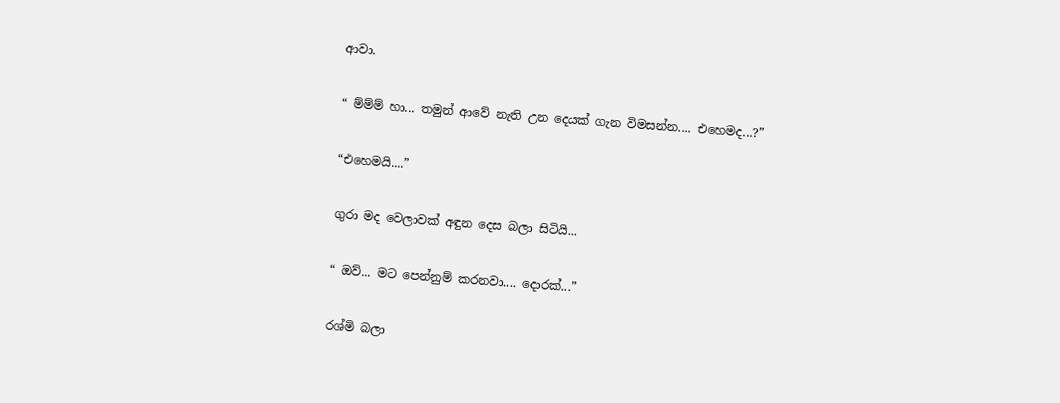ආවා.

“ ම්ම්ම් හා... තමුන් ආවේ නැති උන දෙයක් ගැන විමසන්න.... එහෙමද...?”

“එහෙමයි....”

ගුරා මද වෙලාවක් අඳුන දෙස බලා සිටියි...

“ ඔව්... මට පෙන්නුම් කරනවා.... දොරක්...”

රශ්මි බලා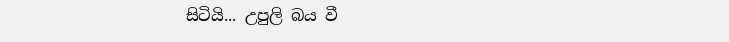සිටියි... උපුලි බය වී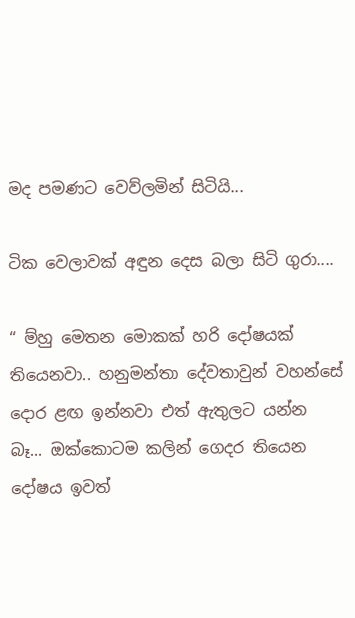මද පමණට වෙව්ලමින් සිටියි...

ටික වෙලාවක් අඳුන දෙස බලා සිටි ගුරා....

“ ම්හු මෙතන මොකක් හරි දෝෂයක් තියෙනවා.. හනුමන්තා දේවතාවුන් වහන්සේ දොර ළඟ ඉන්නවා එත් ඇතුලට යන්න බෑ... ඔක්කොටම කලින් ගෙදර තියෙන  දෝෂය ඉවත්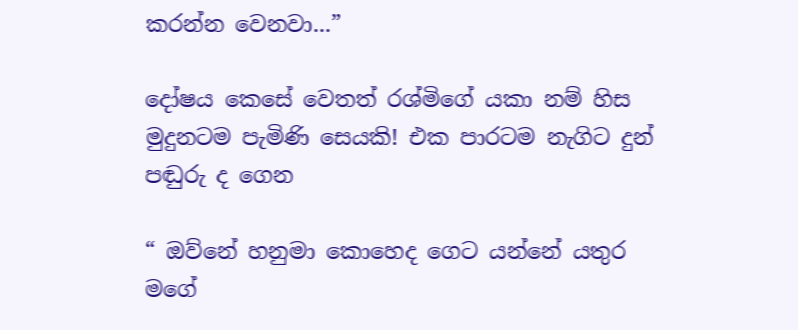කරන්න වෙනවා...”

දෝෂය කෙසේ වෙතත් රශ්මිගේ යකා නම් හිස මුදුනටම පැමිණි සෙයකි! එක පාරටම නැගිට දුන් පඬුරු ද ගෙන

“ ඔව්නේ හනුමා කොහෙද ගෙට යන්නේ යතුර මගේ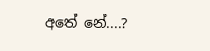අතේ නේ....?